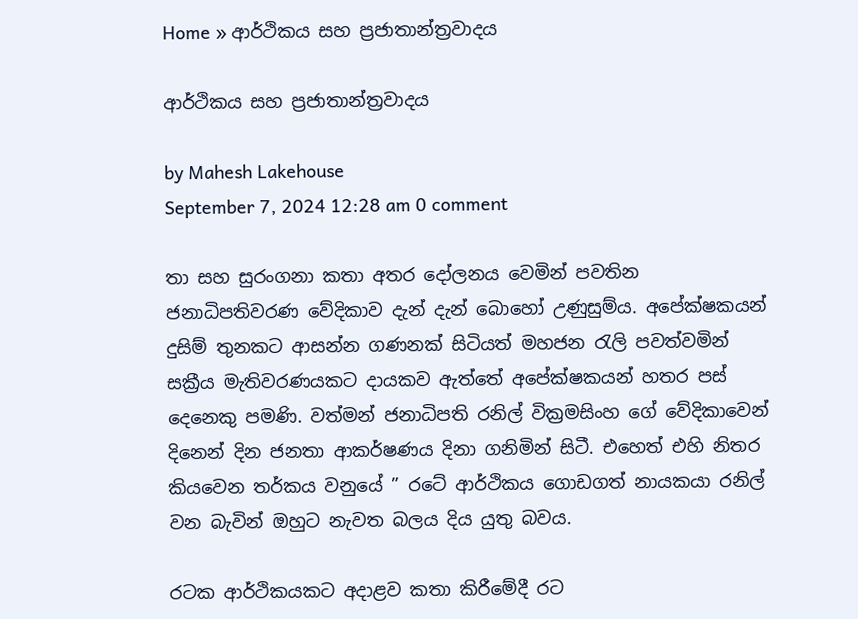Home » ආර්ථිකය සහ ප්‍රජාතාන්ත්‍රවාදය

ආර්ථිකය සහ ප්‍රජාතාන්ත්‍රවාදය

by Mahesh Lakehouse
September 7, 2024 12:28 am 0 comment

තා සහ සුරංගනා කතා අතර දෝලනය වෙමින් පවතින ජනාධිපතිවරණ වේදිකාව දැන් දැන් බොහෝ උණුසුම්ය. අපේක්ෂකයන් දුසිම් තුනකට ආසන්න ගණනක් සිටියත් මහජන රැලි පවත්වමින් සක්‍රීය මැතිවරණයකට දායකව ඇත්තේ අපේක්ෂකයන් හතර පස් දෙනෙකු පමණි. වත්මන් ජනාධිපති රනිල් වික්‍රමසිංහ ගේ වේදිකාවෙන් දිනෙන් දින ජනතා ආකර්ෂණය දිනා ගනිමින් සිටී. එහෙත් එහි නිතර කියවෙන තර්කය වනුයේ ” රටේ ආර්ථිකය ගොඩගත් නායකයා රනිල් වන බැවින් ඔහුට නැවත බලය දිය යුතු බවය.

රටක ආර්ථිකයකට අදාළව කතා කිරීමේදී රට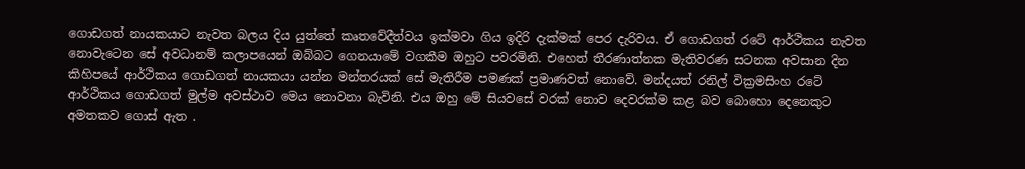ගොඩගත් නායකයාට නැවත බලය දිය යුත්තේ කෘතවේදීත්වය ඉක්මවා ගිය ඉදිරි දැක්මක් පෙර දැරිවය. ඒ ගොඩගත් ‍රටේ ආර්ථිකය නැවත නොවැටෙන සේ අවධානම් කලාපයෙන් ඔබ්බට ගෙනයාමේ වගකීම ඔහුට පවරමිනි. එහෙත් තීරණාත්නක මැතිවරණ සටනක අවසාන දින කිහිපයේ ආර්ථිකය ගොඩගත් නායකයා යන්න මන්තරයක් සේ මැතිරීම පමණක් ප්‍රමාණවත් නොවේ. මන්දයත් රනිල් වික්‍රමසිංහ රටේ ආර්ථිකය ගොඩගත් මුල්ම අවස්ථාව මෙය නොවනා බැවිනි. එය ඔහු මේ සියවසේ වරක් නොව දෙවරක්ම කළ බව බොහො දෙනෙකුට අමතකව ගොස් ඇත .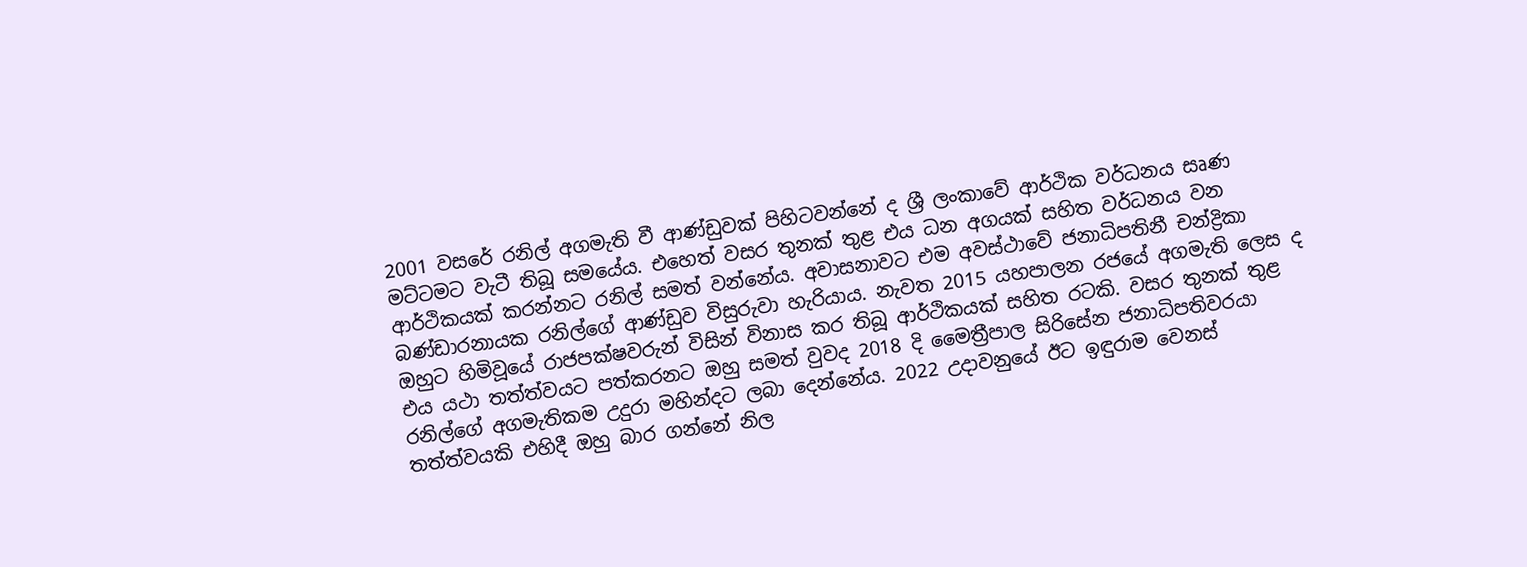2001 වසරේ රනිල් අගමැති වී ආණ්ඩුවක් පිහිටවන්නේ ද ශ්‍රී ලංකාවේ ආර්ථික වර්ධනය සෘණ මට්ටමට වැටී තිබූ සමයේය. එහෙත් වසර තුනක් තුළ එය ධන අගයක් සහිත වර්ධනය වන ආර්ථිකයක් කරන්නට රනිල් සමත් වන්නේය. අවාසනාවට එම අවස්ථාවේ ජනාධිපතිනී චන්ද්‍රිකා බණ්ඩාරනායක රනිල්ගේ ආණ්ඩුව විසුරුවා හැරියාය. නැවත 2015 යහපාලන රජයේ අගමැති ලෙස ද ඔහුට හිමිවූයේ රාජපක්ෂවරුන් විසින් විනාස කර තිබූ ආර්ථිකයක් සහිත රටකි. වසර තුනක් තුළ එය යථා තත්ත්වයට පත්කරනට ඔහු සමත් වුවද 2018 දි මෛත්‍රීපාල සිරිසේන ජනාධිපතිවරයා රනිල්ගේ අගමැතිකම උදුරා මහින්දට ලබා දෙන්නේය. 2022 උදාවනුයේ ඊට ඉඳුරාම වෙනස් තත්ත්වයකි එහිදී ඔහු බාර ගන්නේ නිල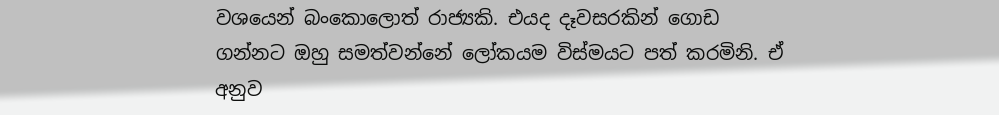වශයෙන් බංකොලොත් රාජ්‍යකි. එයද දෑවසරකින් ගොඩ ගන්නට ඔහු සමත්වන්නේ ලෝකයම විස්මයට පත් කරමිනි. ඒ අනුව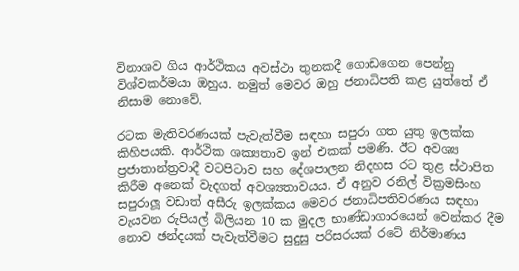විනාශව ගිය ආර්ථිකය අවස්ථා තුනකදී ගොඩගෙන පෙන්නු විශ්වකර්මයා ඔහුය. නමුත් මෙවර ඔහු ජනාධිපති කළ යුත්තේ ඒ නිසාම නොවේ.

රටක මැතිවරණයක් පැවැත්වීම සඳහා සපුරා ගත යුතු ඉලක්ක කිහිපයකි. ආර්ථික ශක්‍යතාව ඉන් එකක් පමණි. ඊට අවශ්‍ය ප්‍රජාතාන්ත්‍රවාදී වටපිටාව සහ දේශපාලන නිදහස රට තුළ ස්ථාපිත කිරීම අනෙක් වැදගත් අවශ්‍යතාවයය. ඒ අනුව රනිල් වික්‍රමසිංහ සපුරාලූ වඩාත් අසීරු ඉලක්කය මෙවර ජනාධිපතිවරණය සඳහා වැයවන රුපියල් බිලියන 10 ක මුදල භාණ්ඩාගාරයෙන් වෙන්කර දීම නොව ඡන්දයක් පැවැත්වීමට සුදුසු පරිසරයක් රටේ නිර්මාණය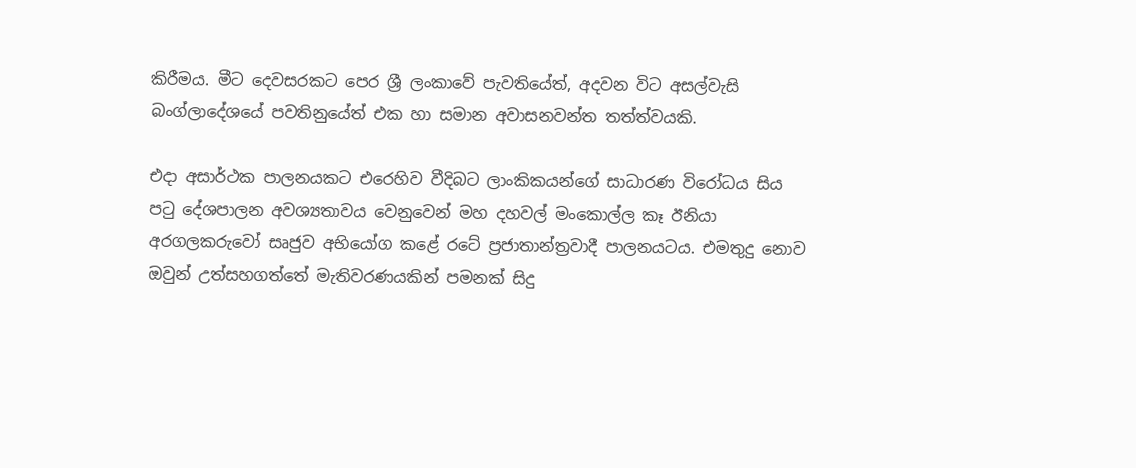කිරීමය. මීට දෙවසරකට පෙර ශ්‍රී ලංකාවේ පැවතියේත්, අදවන විට අසල්වැසි බංග්ලාදේශයේ පවතිනුයේත් එක හා සමාන අවාසනවන්ත තත්ත්වයකි.

එදා අසාර්ථක පාලනයකට එරෙහිව වීදිබට ලාංකිකයන්ගේ සාධාරණ විරෝධය සිය පටු දේශපාලන අවශ්‍යතාවය වෙනුවෙන් මහ දහවල් මංකොල්ල කෑ ඊනියා අරගලකරුවෝ සෘජුව අභියෝග කළේ රටේ ප්‍රජාතාන්ත්‍රවාදී පාලනයටය. එමතුදු නොව ඔවුන් උත්සහගත්තේ මැතිවරණයකින් පමනක් සිදු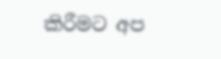කිරීමට අප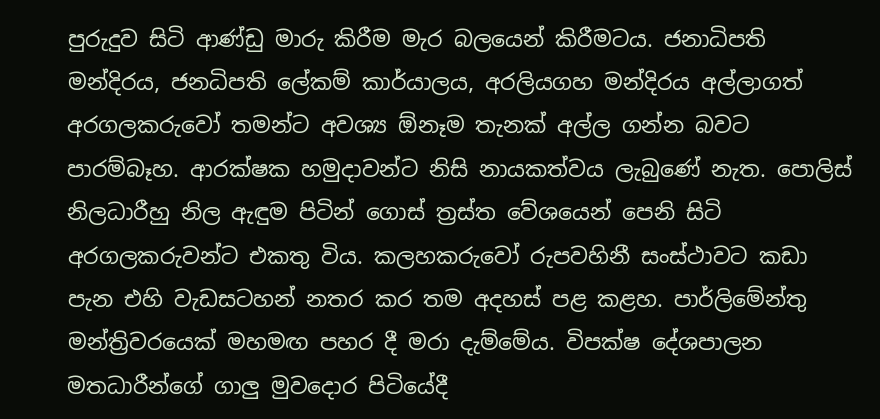පුරුදුව සිටි ආණ්ඩු මාරු කිරීම මැර බලයෙන් කිරීමටය. ජනාධිපති මන්දිරය, ජනධිපති ලේකම් කාර්යාලය, අරලියගහ මන්දිරය අල්ලාගත් අරගලකරුවෝ තමන්ට අවශ්‍ය ඕනෑම තැනක් අල්ල ගන්න බවට පාරම්බෑහ. ආරක්ෂක හමුදාවන්ට නිසි නායකත්වය ලැබුණේ නැත. පොලිස් නිලධාරීහු නිල ඇඳුම පිටින් ගොස් ත්‍රස්ත වේශයෙන් පෙනි සිටි අරගලකරුවන්ට එකතු විය. කලහකරුවෝ රුපවහිනී සංස්ථාවට කඩා පැන එහි වැඩසටහන් නතර කර තම අදහස් පළ කළහ. පාර්ලිමේන්තු මන්ත්‍රිවරයෙක් මහමඟ පහර දී මරා දැම්මේය. විපක්ෂ දේශපාලන මතධාරීන්ගේ ගාලු මුවදොර පිටියේදී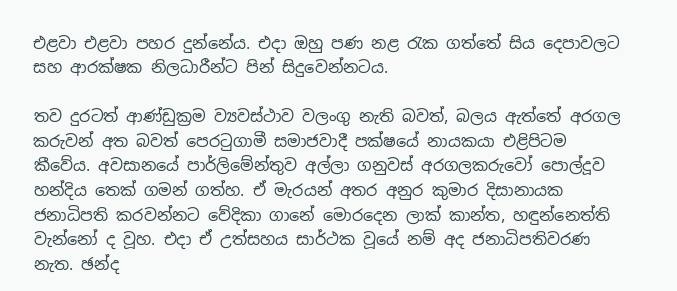එළවා එළවා පහර දුන්නේය. එදා ඔහු පණ නළ රැක ගත්තේ සිය දෙපාවලට සහ ආරක්ෂක නිලධාරීන්ට පින් සිදුවෙන්නටය.

තව දුරටත් ආණ්ඩුක්‍රම ව්‍යවස්ථාව වලංගු නැති බවත්, බලය ඇත්තේ අරගල කරුවන් අත බවත් පෙරටුගාමී සමාජවාදී පක්ෂයේ නායකයා එළිපිටම කීවේය. අවසානයේ පාර්ලිමේන්තුව අල්ලා ගනුවස් අරගලකරුවෝ පොල්දූව හන්දිය තෙක් ගමන් ගත්හ. ඒ මැරයන් අතර අනුර කුමාර දිසානායක ජනාධිපති කරවන්නට වේදිකා ගානේ මොරදෙන ලාක් කාන්ත, හඳුන්නෙත්ති වැන්නෝ ද වූහ. එදා ඒ උත්සහය සාර්ථක වූයේ නම් අද ජනාධිපතිවරණ නැත. ඡන්ද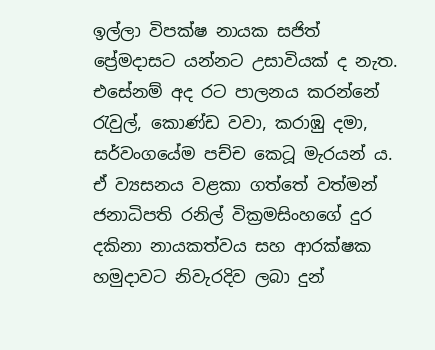ඉල්ලා විපක්ෂ නායක සජිත් ප්‍රේමදාසට යන්නට උසාවියක් ද නැත. එසේනම් අද රට පාලනය කරන්නේ රැවුල්, කොණ්ඩ වවා, කරාඹු දමා, සර්වංගයේම පච්ච කෙටූ මැරයන් ය. ඒ ව්‍යසනය වළකා ගත්තේ වත්මන් ජනාධිපති රනිල් වික්‍රමසිංහගේ දුර දකිනා නායකත්වය සහ ආරක්ෂක හමුදාවට නිවැරදිව ලබා දුන්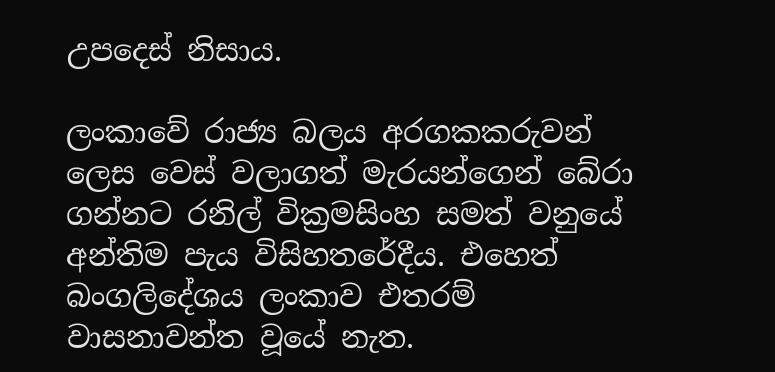උපදෙස් නිසාය.

ලංකාවේ රාජ්‍ය බලය අරගකකරුවන් ලෙස වෙස් වලාගත් මැරයන්ගෙන් බේරා ගන්නට රනිල් වික්‍රමසිංහ සමත් වනුයේ අන්තිම පැය විසිහතරේදීය. එහෙත් බංගලිදේශය ලංකාව එතරම් වාසනාවන්ත වූයේ නැත.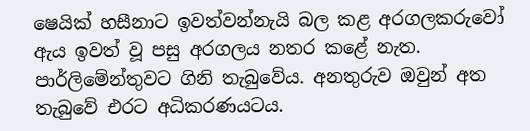ෂෙයික් හසීනාට ඉවත්වන්නැයි බල කළ අරගලකරුවෝ ඇය ඉවත් වූ පසු අරගලය නතර කළේ නැත. පාර්ලිමේන්තුවට ගිනි තැබුවේය. අනතුරුව ඔවුන් අත තැබුවේ එරට අධිකරණයටය.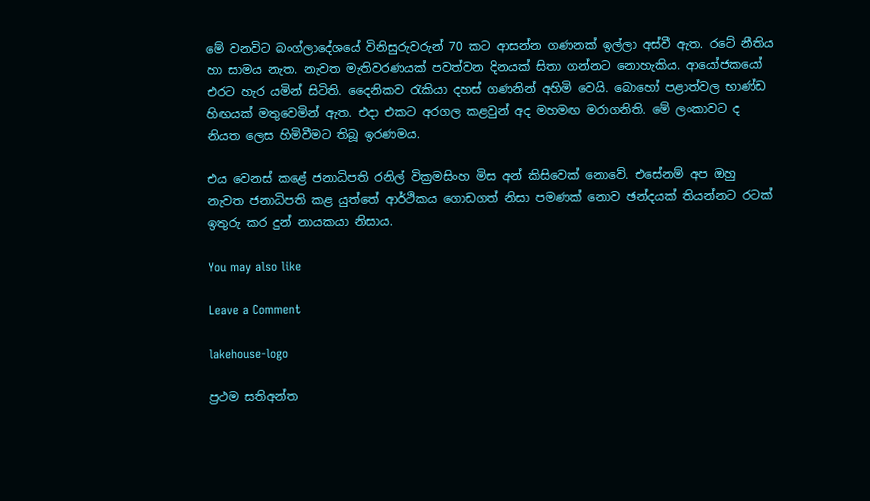මේ වනවිට බංග්ලාදේශ‍යේ විනිසුරුවරුන් 70 කට ආසන්න ගණනක් ඉල්ලා අස්වී ඇත. රටේ නීතිය හා සාමය නැත. නැවත මැතිවරණයක් පවත්වන දිනයක් සිතා ගන්නට නොහැකිය. ආයෝජකයෝ එරට හැර යමින් සිටිති. දෛනිකව රැකියා දහස් ගණනින් අහිමි වෙයි. බොහෝ පළාත්වල භාණ්ඩ හිඟයක් මතුවෙමින් ඇත. එදා එකට අරගල කළවුන් අද මහමඟ මරාගනිති. මේ ලංකාවට ද නියත ලෙස හිමිවීමට තිබූ ඉරණමය.

එය වෙනස් කළේ ජනාධිපති රනිල් වික්‍රමසිංහ මිස අන් කිසිවෙක් නොවේ. එසේනම් අප ඔහු නැවත ජනාධිපති කළ යුත්තේ ආර්ථිකය ගොඩගත් නිසා පමණක් නොව ඡන්දයක් තියන්නට රටක් ඉතුරු කර දුන් නායකයා නිසාය.

You may also like

Leave a Comment

lakehouse-logo

ප්‍රථම සතිඅන්ත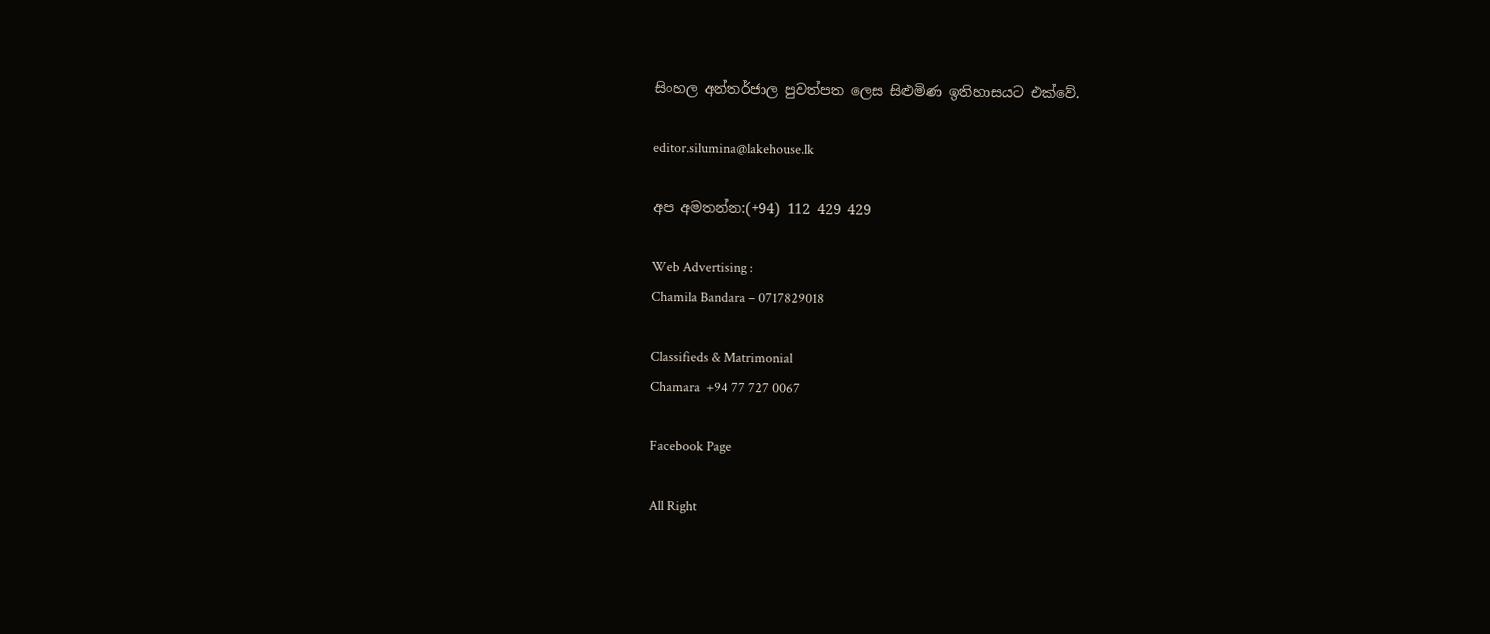සිංහල අන්තර්ජාල පුවත්පත ලෙස සිළුමිණ ඉතිහාසයට එක්වේ.

editor.silumina@lakehouse.lk

අප අමතන්න:(+94) 112 429 429

Web Advertising :
Chamila Bandara – 0717829018

Classifieds & Matrimonial
Chamara  +94 77 727 0067

Facebook Page

All Right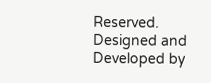Reserved. Designed and Developed by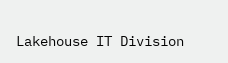Lakehouse IT Division